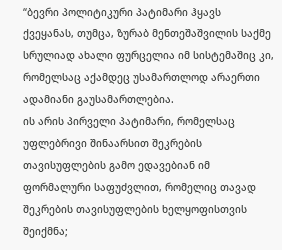“ბევრი პოლიტიკური პატიმარი ჰყავს ქვეყანას, თუმცა, ზურაბ მენთეშაშვილის საქმე სრულიად ახალი ფურცელია იმ სისტემაშიც კი, რომელსაც აქამდეც უსამართლოდ არაერთი ადამიანი გაუსამართლებია.
ის არის პირველი პატიმარი, რომელსაც უფლებრივი შინაარსით შეკრების თავისუფლების გამო ედავებიან იმ ფორმალური საფუძვლით, რომელიც თავად შეკრების თავისუფლების ხელყოფისთვის შეიქმნა;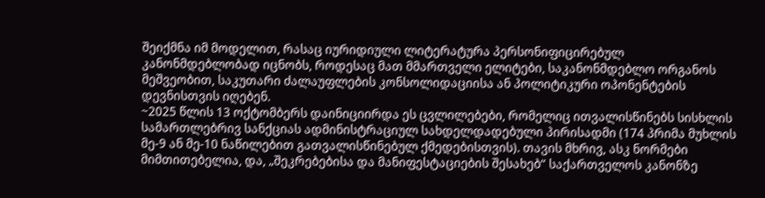შეიქმნა იმ მოდელით, რასაც იურიდიული ლიტერატურა პერსონიფიცირებულ კანონმდებლობად იცნობს, როდესაც მათ მმართველი ელიტები, საკანონმდებლო ორგანოს მეშვეობით, საკუთარი ძალაუფლების კონსოლიდაციისა ან პოლიტიკური ოპონენტების დევნისთვის იღებენ.
~2025 წლის 13 ოქტომბერს დაინიციირდა ეს ცვლილებები, რომელიც ითვალისწინებს სისხლის სამართლებრივ სანქციას ადმინისტრაციულ სახდელდადებული პირისადმი (174 პრიმა მუხლის მე-9 ან მე-10 ნაწილებით გათვალისწინებულ ქმედებისთვის). თავის მხრივ, ასკ ნორმები მიმთითებელია, და, „შეკრებებისა და მანიფესტაციების შესახებ“ საქართველოს კანონზე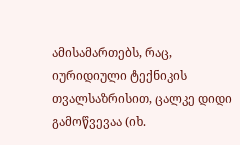ამისამართებს, რაც, იურიდიული ტექნიკის თვალსაზრისით, ცალკე დიდი გამოწვევაა (იხ.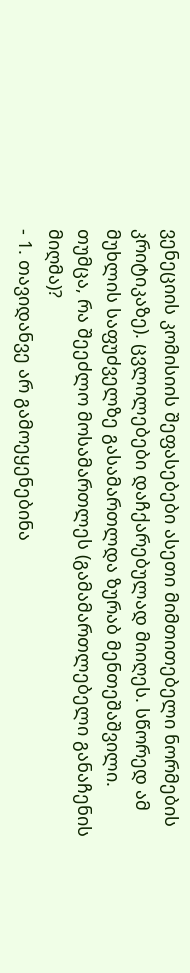ვენეციის კომისიის შეფასებები ასეთი მიმთითებელი ნორმების კრიტიკაზე). ცვლილებები დაჩქარებულად მიიღეს. სწორედ ამ მუხლის საფუძველზე გასამართლდა ზურაბ მენთეშაშვილი.
თუმცა, რა შეეძლო მოსამართლეს (გამამართლებელი განაჩენის მიღმა)?
- 1. თავიდანვე არ გამოეყენებინა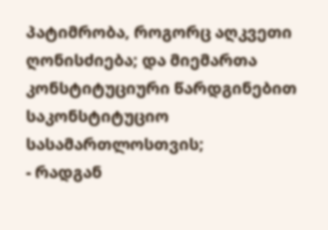პატიმრობა, როგორც აღკვეთი ღონისძიება; და მიემართა კონსტიტუციური წარდგინებით საკონსტიტუციო სასამართლოსთვის;
- რადგან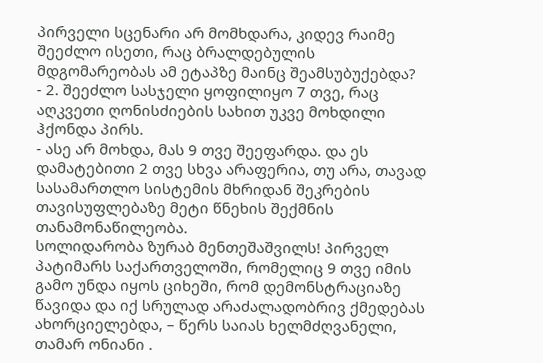პირველი სცენარი არ მომხდარა, კიდევ რაიმე შეეძლო ისეთი, რაც ბრალდებულის მდგომარეობას ამ ეტაპზე მაინც შეამსუბუქებდა?
- 2. შეეძლო სასჯელი ყოფილიყო 7 თვე, რაც აღკვეთი ღონისძიების სახით უკვე მოხდილი ჰქონდა პირს.
- ასე არ მოხდა, მას 9 თვე შეეფარდა. და ეს დამატებითი 2 თვე სხვა არაფერია, თუ არა, თავად სასამართლო სისტემის მხრიდან შეკრების თავისუფლებაზე მეტი წნეხის შექმნის თანამონაწილეობა.
სოლიდარობა ზურაბ მენთეშაშვილს! პირველ პატიმარს საქართველოში, რომელიც 9 თვე იმის გამო უნდა იყოს ციხეში, რომ დემონსტრაციაზე წავიდა და იქ სრულად არაძალადობრივ ქმედებას ახორციელებდა, – წერს საიას ხელმძღვანელი, თამარ ონიანი .